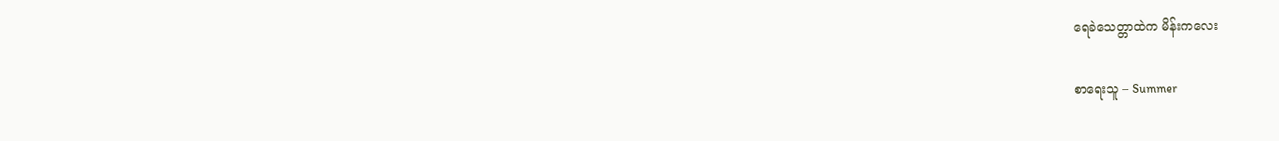ရေခဲသေတ္တာထဲက မိန်းကလေး

စာရေးသူ – Summer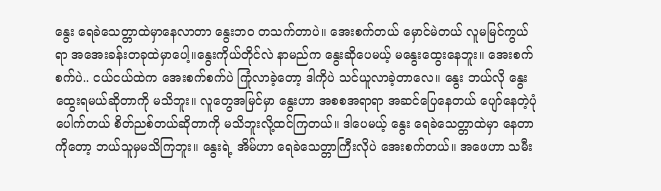နွေး ရေခဲသေတ္တာထဲမှာနေလာတာ နွေးဘဝ တသက်တာပဲ။ အေးစက်တယ် မှောင်မဲတယ် လူမမြင်ကွယ်ရာ အအေးခန်းတခုထဲမှာပေါ့။နွေးကိုယ်တိုင်လဲ နာမည်က နွေးဆိုပေမယ့် မနွေးထွေးနေဘူး။ အေးစက်စက်ပဲ.. ငယ်ငယ်ထဲက အေးစက်စက်ပဲ ကြုံလာခဲ့တော့ ဒါကိုပဲ သင်ယူလာခဲ့တာလေ။ နွေး ဘယ်လို နွေးထွေးရမယ်ဆိုတာကို မသိဘူး။ လူတွေအမြင်မှာ နွေးဟာ အစစအရာရာ အဆင်ပြေနေတယ် ပျော်နေတဲ့ပုံပေါက်တယ် စိတ်ညစ်တယ်ဆိုတာကို မသိဘူးလို့ထင်ကြတယ်။ ဒါပေမယ့် နွေး ရေခဲသေတ္တာထဲမှာ နေတာကိုတော့ ဘယ်သူမှမသိကြဘူး။ နွေးရဲ့ အိမ်ဟာ ရေခဲသေတ္တာကြီးလိုပဲ အေးစက်တယ်။ အဖေဟာ သမီး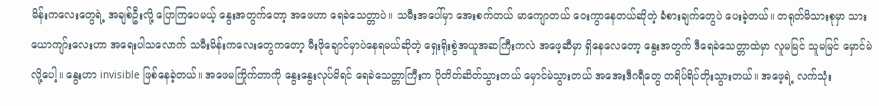မိန်းကလေးတွေရဲ့ အချစ်ဦးလို့ ပြောကြပေမယ့် နွေးအတွက်တော့ အဖေဟာ ရေခဲသေတ္တာပဲ။ သမီးအပေါ်မှာ အေးစက်တယ် မာကျောတယ် ဝေးကွာနေတယ်ဆိုတဲ့ ခံစားချက်တွေပဲ ပေးခဲ့တယ်။ တရုတ်မိသားစုမှာ သားယောကျာ်းလေးဟာ အရေးပါသလောက် သမီးမိန်းကလေးတွေကတော့ မီးဖိုချောင်မှာပဲနေရမယ်ဆိုတဲ့ ရှေးရိုးစွဲအယူအဆကြီးကလဲ အဖေ့ဆီမှာ ရှိနေလေတော့ နွေးအတွက် ဒီရေခဲသေတ္တာထဲမှာ လူမမြင် သူမမြင် မှောင်မဲလို့ပေါ့။ နွေးဟာ invisible ဖြစ်နေခဲ့တယ်။ အဖေမကြိုက်တာကို နွေးနွေးလုပ်မိရင် ရေခဲသေတ္တာကြီးက ပိုတိတ်ဆိတ်သွားတယ် မှောင်မဲသွားတယ် အအေးဒီဂရီတွေ တရိပ်ရိပ်တိုးသွားတယ်။ အဖေ့ရဲ့ လက်သုံး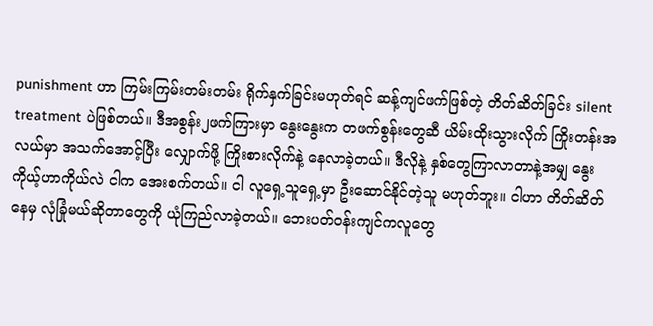punishment ဟာ ကြမ်းကြမ်းတမ်းတမ်း ရိုက်နှက်ခြင်းမဟုတ်ရင် ဆန့်ကျင်ဖက်ဖြစ်တဲ့ တိတ်ဆိတ်ခြင်း silent treatment ပဲဖြစ်တယ်။ ဒီအစွန်း၂ဖက်ကြားမှာ နွေးနွေးက တဖက်စွန်းတွေဆီ ယိမ်းထိုးသွားလိုက် ကြိုးတန်းအလယ်မှာ အသက်အောင့်ပြီး လျှောက်ဖို့ ကြိုးစားလိုက်နဲ့ နေလာခဲ့တယ်။ ဒီလိုနဲ့ နှစ်တွေကြာလာတာနဲ့အမျှ နွေးကိုယ့်ဟာကိုယ်လဲ ငါက အေးစက်တယ်။ ငါ လူရှေ့သူရှေ့မှာ ဦးဆောင်နိုင်တဲ့သူ မဟုတ်ဘူး။ ငါဟာ တိတ်ဆိတ်နေမှ လုံခြုံမယ်ဆိုတာတွေကို ယုံကြည်လာခဲ့တယ်။ ဘေးပတ်ဝန်းကျင်ကလူတွေ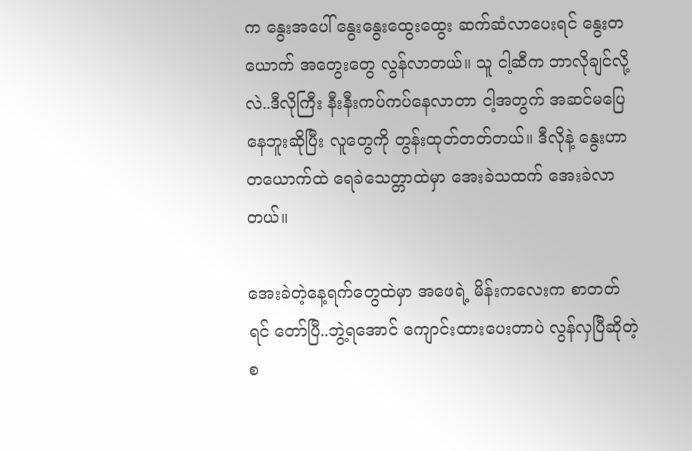က နွေးအပေါ် နွေးနွေးထွေးထွေး ဆက်ဆံလာပေးရင် နွေးတယောက် အတွေးတွေ လွန်လာတယ်။ သူ ငါ့ဆီက ဘာလိုချင်လို့လဲ..ဒီလိုကြီး နီးနီးကပ်ကပ်နေလာတာ ငါ့အတွက် အဆင်မပြေနေဘူးဆိုပြီး လူတွေကို တွန်းထုတ်တတ်တယ်။ ဒီလိုနဲ့ နွေးဟာ တယောက်ထဲ ရေခဲသေတ္တာထဲမှာ အေးခဲသထက် အေးခဲလာတယ်။

အေးခဲတဲ့နေ့ရက်တွေထဲမှာ အဖေရဲ့ မိန်းကလေးက စာတတ်ရင် တော်ပြီ..ဘွဲ့ရအောင် ကျောင်းထားပေးတာပဲ လွန်လှပြီဆိုတဲ့ စ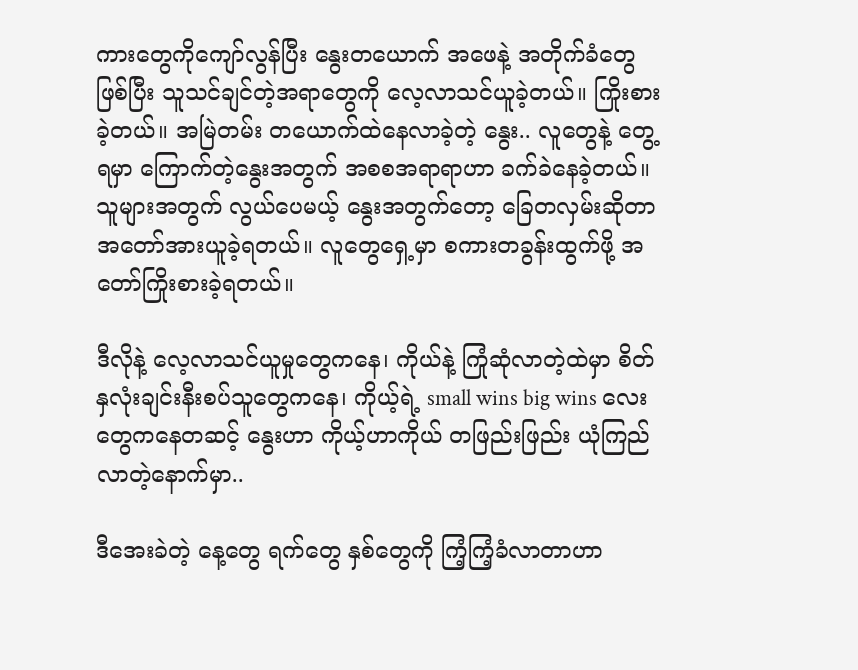ကားတွေကိုကျော်လွန်ပြီး နွေးတယောက် အဖေနဲ့ အတိုက်ခံတွေဖြစ်ပြီး သူသင်ချင်တဲ့အရာတွေကို လေ့လာသင်ယူခဲ့တယ်။ ကြိုးစားခဲ့တယ်။ အမြဲတမ်း တယောက်ထဲနေလာခဲ့တဲ့ နွေး.. လူတွေနဲ့ တွေ့ရမှာ ကြောက်တဲ့နွေးအတွက် အစစအရာရာဟာ ခက်ခဲနေခဲ့တယ်။ သူများအတွက် လွယ်ပေမယ့် နွေးအတွက်တော့ ခြေတလှမ်းဆိုတာ အတော်အားယူခဲ့ရတယ်။ လူတွေရှေ့မှာ စကားတခွန်းထွက်ဖို့ အတော်ကြိုးစားခဲ့ရတယ်။

ဒီလိုနဲ့ လေ့လာသင်ယူမှုတွေကနေ၊ ကိုယ်နဲ့ ကြုံဆုံလာတဲ့ထဲမှာ စိတ်နှလုံးချင်းနီးစပ်သူတွေကနေ၊ ကိုယ့်ရဲ့ small wins big wins လေးတွေကနေတဆင့် နွေးဟာ ကိုယ့်ဟာကိုယ် တဖြည်းဖြည်း ယုံကြည်လာတဲ့နောက်မှာ..

ဒီအေးခဲတဲ့ နေ့တွေ ရက်တွေ နှစ်တွေကို ကြံ့ကြံ့ခံလာတာဟာ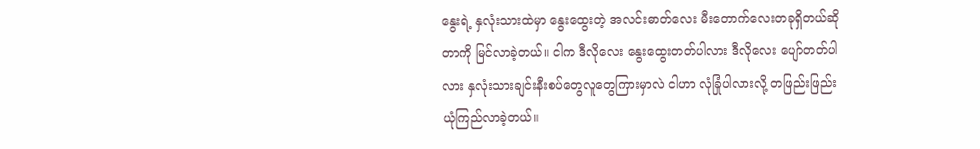နွေးရဲ့ နှလုံးသားထဲမှာ နွေးထွေးတဲ့ အလင်းဓာတ်လေး မီးတောက်လေးတခုရှိတယ်ဆိုတာကို မြင်လာခဲ့တယ်။ ငါက ဒီလိုလေး နွေးထွေးတတ်ပါလား ဒီလိုလေး ပျော်တတ်ပါလား နှလုံးသားချင်းနီးစပ်တွေလူတွေကြားမှာလဲ ငါဟာ လုံခြုံပါလားလို့ တဖြည်းဖြည်း ယုံကြည်လာခဲ့တယ်။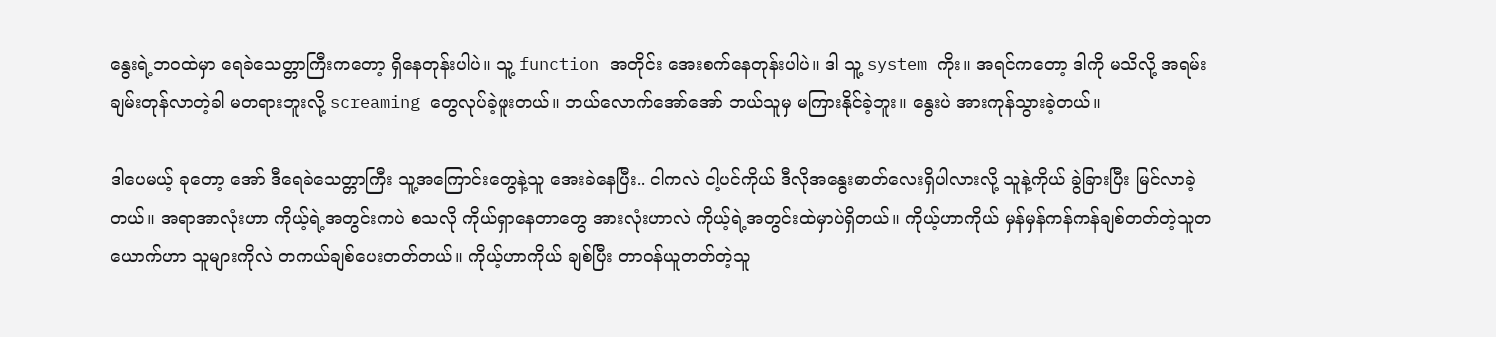နွေးရဲ့ဘဝထဲမှာ ရေခဲသေတ္တာကြီးကတော့ ရှိနေတုန်းပါပဲ။ သူ့ function အတိုင်း အေးစက်နေတုန်းပါပဲ။ ဒါ သူ့ system ကိုး။ အရင်ကတော့ ဒါကို မသိလို့ အရမ်းချမ်းတုန်လာတဲ့ခါ မတရားဘူးလို့ screaming တွေလုပ်ခဲ့ဖူးတယ်။ ဘယ်လောက်အော်အော် ဘယ်သူမှ မကြားနိုင်ခဲ့ဘူး။ နွေးပဲ အားကုန်သွားခဲ့တယ်။

ဒါပေမယ့် ခုတော့ အော် ဒီရေခဲသေတ္တာကြီး သူ့အကြောင်းတွေနဲ့သူ အေးခဲနေပြီး.. ငါကလဲ ငါ့ပင်ကိုယ် ဒီလိုအနွေးဓာတ်လေးရှိပါလားလို့ သူနဲ့ကိုယ် ခွဲခြားပြီး မြင်လာခဲ့တယ်။ အရာအာလုံးဟာ ကိုယ့်ရဲ့အတွင်းကပဲ စသလို ကိုယ်ရှာနေတာတွေ အားလုံးဟာလဲ ကိုယ့်ရဲ့အတွင်းထဲမှာပဲရှိတယ်။ ကိုယ့်ဟာကိုယ် မှန်မှန်ကန်ကန်ချစ်တတ်တဲ့သူတယောက်ဟာ သူများကိုလဲ တကယ်ချစ်ပေးတတ်တယ်။ ကိုယ့်ဟာကိုယ် ချစ်ပြီး တာဝန်ယူတတ်တဲ့သူ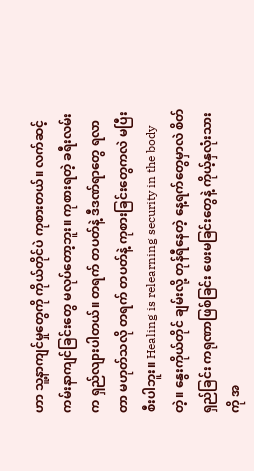ဟာ သူ့နာကျင်မှုတွေကို ကိုယ်တိုင်ပဲ ကုစားတယ်။ လက်ဆင့်ကမ်းနာကျင်ခြင်းတွေ မလုပ်တော့ဘူး။ ကုစားရတဲ့ ခရီးလမ်းက ရှည်လျားပါတယ်။ တရက် တပတ်နဲ့ ဒီဒဏ်ရာတွေ ရလာတာ မဟုတ်သလို တရက် တပတ်နဲ့ ကုစားခြင်းတွေကလဲ မပြီးစီးပါဘူး။ Healing is relearning security in the body တဲ့။ နွေးကိုယ်တိုင် ချမ်းလို့ တုန်ရီနေတဲ့ နေ့ရက်တွေမှာလဲ စိတ်ရှည်ခြင်း ကရုဏာဖြစ်ခြင်း ဖေးမခြင်းတွေနဲ့ ကိုယ့်နှလုံးသားကို အ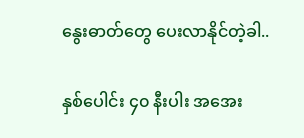နွေးဓာတ်တွေ ပေးလာနိုင်တဲ့ခါ..

နှစ်ပေါင်း ၄၀ နီးပါး အအေး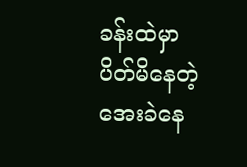ခန်းထဲမှာ ပိတ်မိနေတဲ့ အေးခဲနေ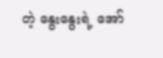တဲ့ နွေးနွေးရဲ့ အော်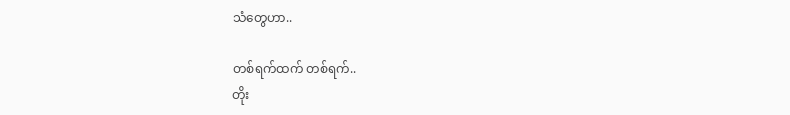သံတွေဟာ..

တစ်ရက်ထက် တစ်ရက်..
တိုး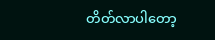တိတ်လာပါတော့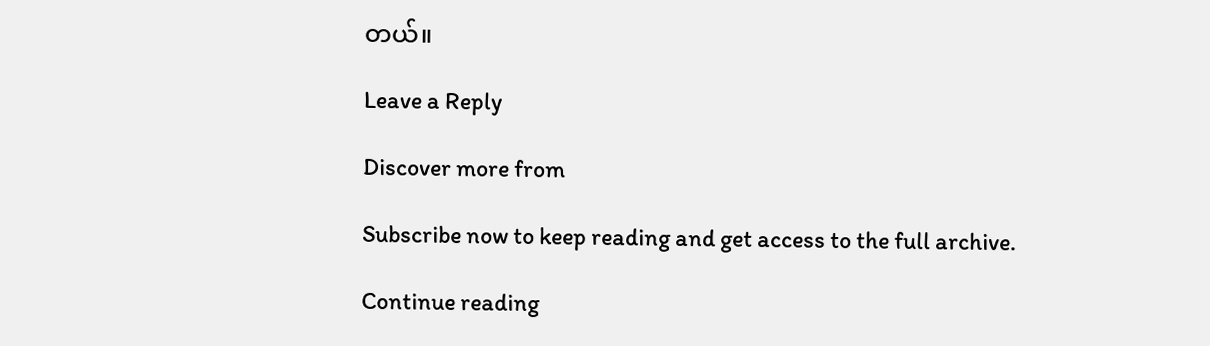တယ်။

Leave a Reply

Discover more from

Subscribe now to keep reading and get access to the full archive.

Continue reading